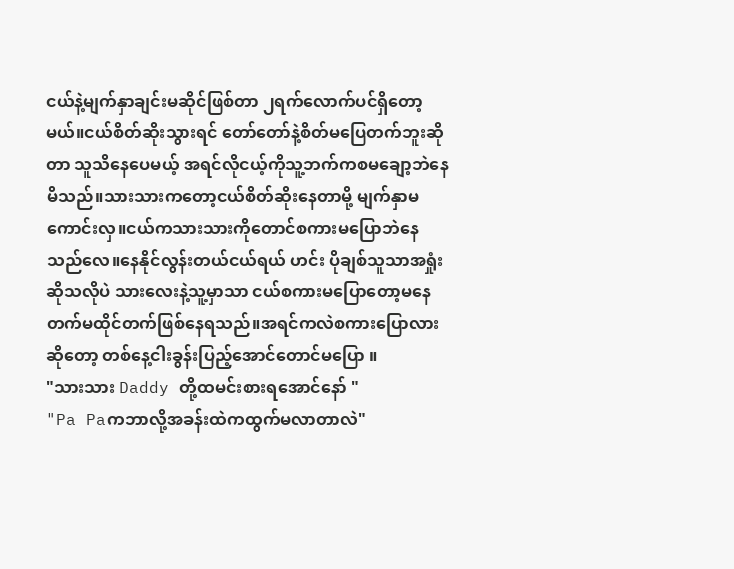ငယ်နဲ့မျက်နှာချင်းမဆိုင်ဖြစ်တာ ၂ရက်လောက်ပင်ရှိတော့မယ်။ငယ်စိတ်ဆိုးသွားရင် တော်တော်နဲ့စိတ်မပြေတက်ဘူးဆိုတာ သူသိနေပေမယ့် အရင်လိုငယ့်ကိုသူ့ဘက်ကစမချော့ဘဲနေမိသည်။သားသားကတော့ငယ်စိတ်ဆိုးနေတာမို့ မျက်နှာမကောင်းလှ။ငယ်ကသားသားကိုတောင်စကားမပြောဘဲနေသည်လေ။နေနိုင်လွန်းတယ်ငယ်ရယ် ဟင်း ပိုချစ်သူသာအရှုံးဆိုသလိုပဲ သားလေးနဲ့သူ့မှာသာ ငယ်စကားမပြောတော့မနေတက်မထိုင်တက်ဖြစ်နေရသည်။အရင်ကလဲစကားပြောလားဆိုတော့ တစ်နေ့ငါးခွန်းပြည့်အောင်တောင်မပြော ။
"သားသား Daddy တို့ထမင်းစားရအောင်နော် "
"Pa Paကဘာလို့အခန်းထဲကထွက်မလာတာလဲ"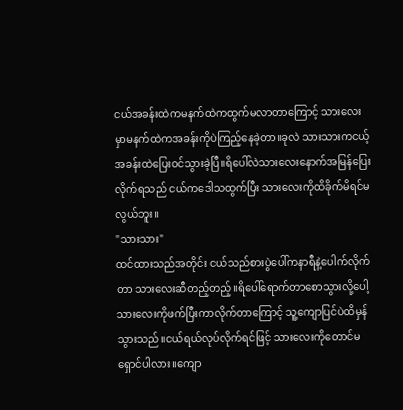ငယ်အခန်းထဲကမနက်ထဲကထွက်မလာတာကြောင့် သားလေးမှာမနက်ထဲကအခန်းကိုပဲကြည့်နေခဲ့တာ။ခုလဲ သားသားကငယ့်အခန်းထဲပြေးဝင်သွားခဲ့ပြီ။ရိပေါ်လဲသားလေးနောက်အမြန်ပြေးလိုက်ရသည် ငယ်ကဒေါသထွက်ပြီး သားလေးကိုထိခိုက်မိရင်မလွယ်ဘူး။
"သားသား"
ထင်ထားသည်အတိုင်း ငယ်သည်စားပွဲပေါ်ကနာရီနဲ့ပေါက်လိုက်တာ သားလေးဆီတည့်တည့်။ရိပေါ်ရောက်တာစောသွားလို့ပေါ့ သားလေးကိုဖက်ပြီးကာလိုက်တာကြောင့် သူ့ကျောပြင်ပဲထိမှန်သွားသည်။ငယ်ရယ်လုပ်လိုက်ရင်ဖြင့် သားလေးကိုတောင်မရှောင်ပါလား။ကျော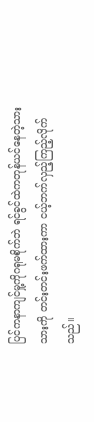ပြင်ကနာကျင်မှု့ကိုဂရုမစိုက်ဘဲ ရင်ခွင်ထဲကတုန်ယင်နေတဲ့သားသားကို တင်းတင်းဖက်ထားကာ ငယ့်ဘက်လှည့်ကြည့်လိုက်သည်။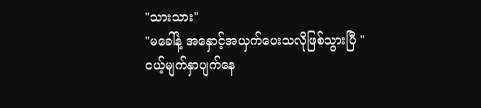"သားသား"
"မခေါ်နဲ့ အနှောင့်အယှက်ပေးသလိုဖြစ်သွားပြီ "
ငယ့်မျက်နှာပျက်နေ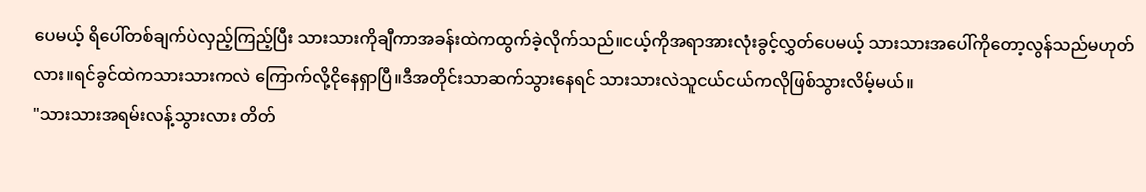ပေမယ့် ရိပေါ်တစ်ချက်ပဲလှည့်ကြည့်ပြီး သားသားကိုချီကာအခန်းထဲကထွက်ခဲ့လိုက်သည်။ငယ့်ကိုအရာအားလုံးခွင့်လွှတ်ပေမယ့် သားသားအပေါ်ကိုတော့လွန်သည်မဟုတ်လား။ရင်ခွင်ထဲကသားသားကလဲ ကြောက်လို့ငိုနေရှာပြီ။ဒီအတိုင်းသာဆက်သွားနေရင် သားသားလဲသူငယ်ငယ်ကလိုဖြစ်သွားလိမ့်မယ်။
"သားသားအရမ်းလန့်သွားလား တိတ်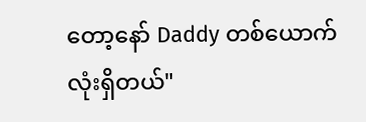တော့နော် Daddy တစ်ယောက်လုံးရှိတယ်"